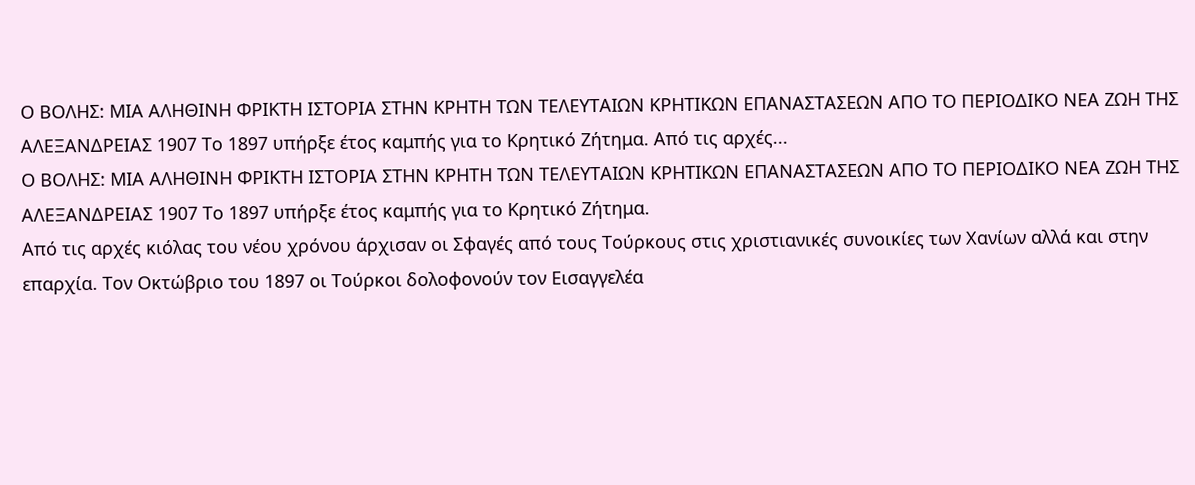Ο ΒΟΛΗΣ: ΜΙΑ ΑΛΗΘΙΝΗ ΦΡΙΚΤΗ ΙΣΤΟΡΙΑ ΣΤΗΝ ΚΡΗΤΗ ΤΩΝ ΤΕΛΕΥΤΑΙΩΝ ΚΡΗΤΙΚΩΝ ΕΠΑΝΑΣΤΑΣΕΩΝ ΑΠΟ ΤΟ ΠΕΡΙΟΔΙΚΟ ΝΕΑ ΖΩΗ ΤΗΣ ΑΛΕΞΑΝΔΡΕΙΑΣ 1907 Το 1897 υπήρξε έτος καμπής για το Κρητικό Ζήτημα. Από τις αρχές...
Ο ΒΟΛΗΣ: ΜΙΑ ΑΛΗΘΙΝΗ ΦΡΙΚΤΗ ΙΣΤΟΡΙΑ ΣΤΗΝ ΚΡΗΤΗ ΤΩΝ ΤΕΛΕΥΤΑΙΩΝ ΚΡΗΤΙΚΩΝ ΕΠΑΝΑΣΤΑΣΕΩΝ ΑΠΟ ΤΟ ΠΕΡΙΟΔΙΚΟ ΝΕΑ ΖΩΗ ΤΗΣ ΑΛΕΞΑΝΔΡΕΙΑΣ 1907 Το 1897 υπήρξε έτος καμπής για το Κρητικό Ζήτημα.
Από τις αρχές κιόλας του νέου χρόνου άρχισαν οι Σφαγές από τους Τούρκους στις χριστιανικές συνοικίες των Χανίων αλλά και στην επαρχία. Τον Οκτώβριο του 1897 οι Τούρκοι δολοφονούν τον Εισαγγελέα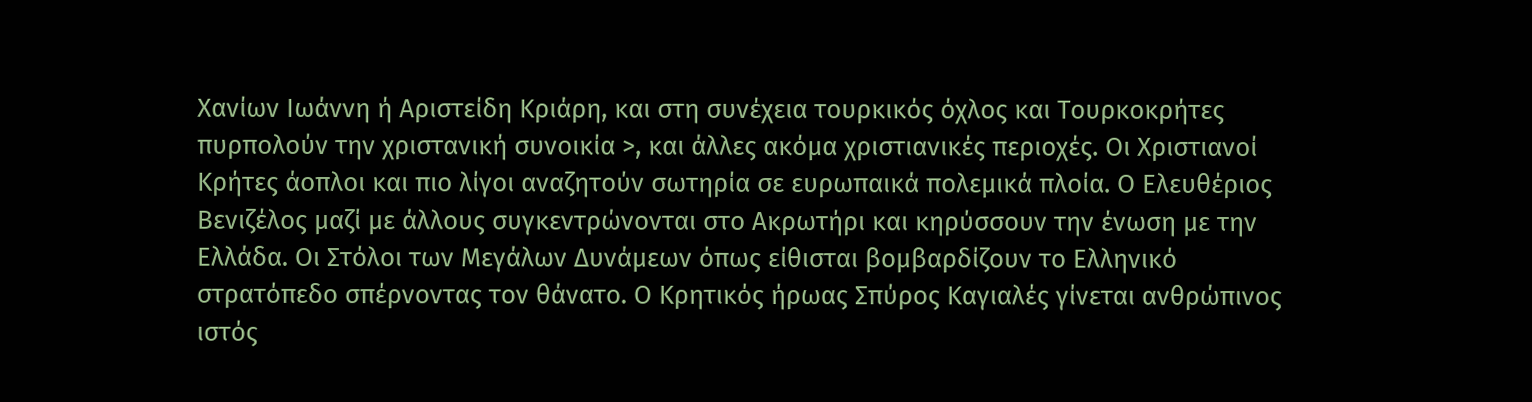Χανίων Ιωάννη ή Αριστείδη Κριάρη, και στη συνέχεια τουρκικός όχλος και Τουρκοκρήτες πυρπολούν την χριστανική συνοικία >, και άλλες ακόμα χριστιανικές περιοχές. Οι Χριστιανοί Κρήτες άοπλοι και πιο λίγοι αναζητούν σωτηρία σε ευρωπαικά πολεμικά πλοία. Ο Ελευθέριος Βενιζέλος μαζί με άλλους συγκεντρώνονται στο Ακρωτήρι και κηρύσσουν την ένωση με την Ελλάδα. Οι Στόλοι των Μεγάλων Δυνάμεων όπως είθισται βομβαρδίζουν το Ελληνικό στρατόπεδο σπέρνοντας τον θάνατο. Ο Κρητικός ήρωας Σπύρος Καγιαλές γίνεται ανθρώπινος ιστός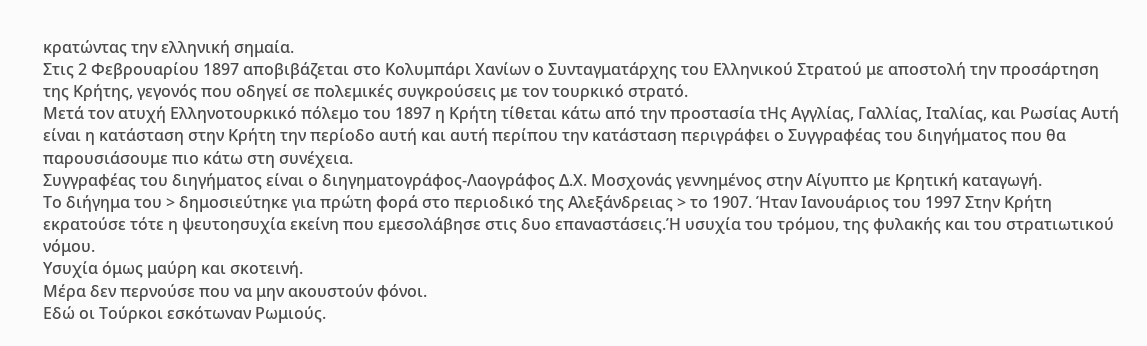κρατώντας την ελληνική σημαία.
Στις 2 Φεβρουαρίου 1897 αποβιβάζεται στο Κολυμπάρι Χανίων ο Συνταγματάρχης του Ελληνικού Στρατού με αποστολή την προσάρτηση της Κρήτης, γεγονός που οδηγεί σε πολεμικές συγκρούσεις με τον τουρκικό στρατό.
Μετά τον ατυχή Ελληνοτουρκικό πόλεμο του 1897 η Κρήτη τίθεται κάτω από την προστασία τΗς Αγγλίας, Γαλλίας, Ιταλίας, και Ρωσίας Αυτή είναι η κατάσταση στην Κρήτη την περίοδο αυτή και αυτή περίπου την κατάσταση περιγράφει ο Συγγραφέας του διηγήματος που θα παρουσιάσουμε πιο κάτω στη συνέχεια.
Συγγραφέας του διηγήματος είναι ο διηγηματογράφος-Λαογράφος Δ.Χ. Μοσχονάς γεννημένος στην Αίγυπτο με Κρητική καταγωγή.
Το διήγημα του > δημοσιεύτηκε για πρώτη φορά στο περιοδικό της Αλεξάνδρειας > το 1907. Ήταν Ιανουάριος του 1997 Στην Κρήτη εκρατούσε τότε η ψευτοησυχία εκείνη που εμεσολάβησε στις δυο επαναστάσεις.Ή υσυχία του τρόμου, της φυλακής και του στρατιωτικού νόμου.
Υσυχία όμως μαύρη και σκοτεινή.
Μέρα δεν περνούσε που να μην ακουστούν φόνοι.
Εδώ οι Τούρκοι εσκότωναν Ρωμιούς.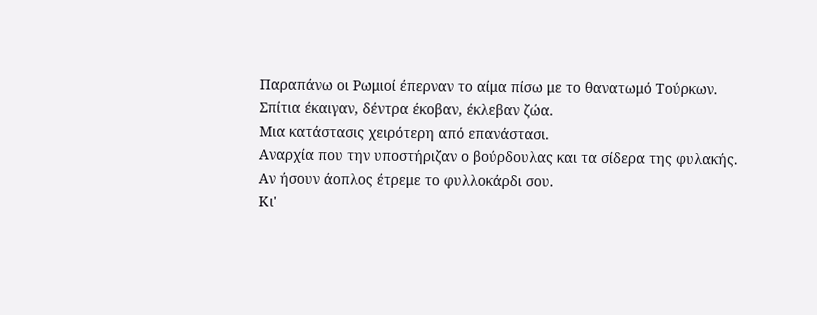Παραπάνω οι Ρωμιοί έπερναν το αίμα πίσω με το θανατωμό Τούρκων.
Σπίτια έκαιγαν, δέντρα έκοβαν, έκλεβαν ζώα.
Μια κατάστασις χειρότερη από επανάστασι.
Αναρχία που την υποστήριζαν ο βούρδουλας και τα σίδερα της φυλακής.
Αν ήσουν άοπλος έτρεμε το φυλλοκάρδι σου.
Κι'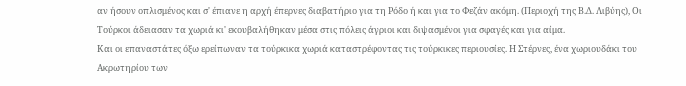αν ήσουν οπλισμένος και σ' έπιανε η αρχή έπερνες διαβατήριο για τη Ρόδο ή και για το Φεζάν ακόμη. (Περιοχή της Β.Δ. Λιβύης), Οι Τούρκοι άδειασαν τα χωριά κι' εκουβαλήθηκαν μέσα στις πόλεις άγριοι και διψασμένοι για σφαγές και για αίμα.
Και οι επαναστάτες όξω ερείπωναν τα τούρκικα χωριά καταστρέφοντας τις τούρκικες περιουσίες. Η Στέρνες, ένα χωριουδάκι του Ακρωτηρίου των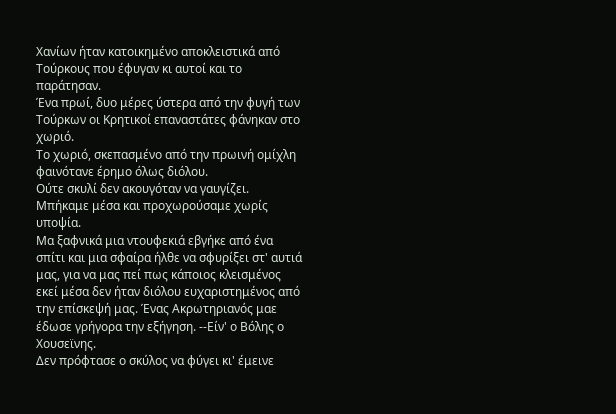Χανίων ήταν κατοικημένο αποκλειστικά από Τούρκους που έφυγαν κι αυτοί και το παράτησαν.
Ένα πρωί, δυο μέρες ύστερα από την φυγή των Τούρκων οι Κρητικοί επαναστάτες φάνηκαν στο χωριό.
Το χωριό, σκεπασμένο από την πρωινή ομίχλη φαινότανε έρημο όλως διόλου.
Ούτε σκυλί δεν ακουγόταν να γαυγίζει.
Μπήκαμε μέσα και προχωρούσαμε χωρίς υποψία.
Μα ξαφνικά μια ντουφεκιά εβγήκε από ένα σπίτι και μια σφαίρα ήλθε να σφυρίξει στ' αυτιά μας, για να μας πεί πως κάποιος κλεισμένος εκεί μέσα δεν ήταν διόλου ευχαριστημένος από την επίσκεψή μας. Ένας Ακρωτηριανός μαε έδωσε γρήγορα την εξήγηση. --Είν' ο Βόλης ο Χουσεϊνης.
Δεν πρόφτασε ο σκύλος να φύγει κι' έμεινε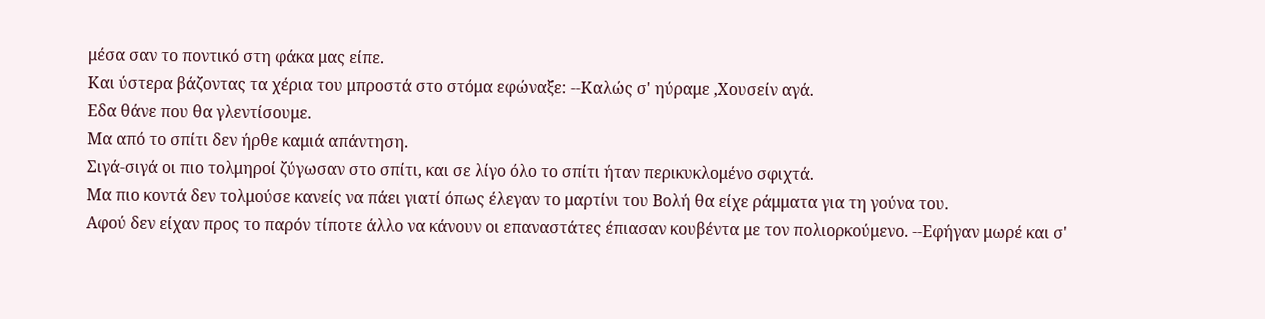μέσα σαν το ποντικό στη φάκα μας είπε.
Και ύστερα βάζοντας τα χέρια του μπροστά στο στόμα εφώναξε: --Καλώς σ' ηύραμε ,Χουσείν αγά.
Εδα θάνε που θα γλεντίσουμε.
Μα από το σπίτι δεν ήρθε καμιά απάντηση.
Σιγά-σιγά οι πιο τολμηροί ζύγωσαν στο σπίτι, και σε λίγο όλο το σπίτι ήταν περικυκλομένο σφιχτά.
Μα πιο κοντά δεν τολμούσε κανείς να πάει γιατί όπως έλεγαν το μαρτίνι του Βολή θα είχε ράμματα για τη γούνα του.
Αφού δεν είχαν προς το παρόν τίποτε άλλο να κάνουν οι επαναστάτες έπιασαν κουβέντα με τον πολιορκούμενο. --Εφήγαν μωρέ και σ'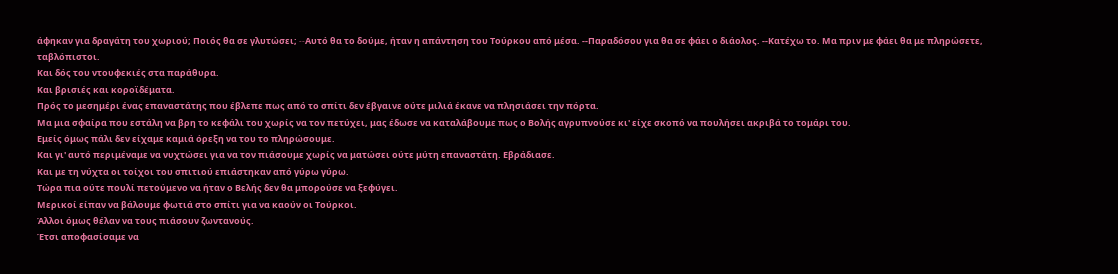άφηκαν για δραγάτη του χωριού; Ποιός θα σε γλυτώσει; --Aυτό θα το δούμε, ήταν η απάντηση του Τούρκου από μέσα. --Παραδόσου για θα σε φάει ο διάολος. --Κατέχω το. Μα πριν με φάει θα με πληρώσετε, ταβλόπιστοι.
Και δός του ντουφεκιές στα παράθυρα.
Και βρισιές και κοροϊδέματα.
Πρός το μεσημέρι ένας επαναστάτης που έβλεπε πως από το σπίτι δεν έβγαινε ούτε μιλιά έκανε να πλησιάσει την πόρτα.
Μα μια σφαίρα που εστάλη να βρη το κεφάλι του χωρίς να τον πετύχει, μας έδωσε να καταλάβουμε πως ο Βολής αγρυπνούσε κι' είχε σκοπό να πουλήσει ακριβά το τομάρι του.
Εμείς όμως πάλι δεν είχαμε καμιά όρεξη να του το πληρώσουμε.
Και γι' αυτό περιμέναμε να νυχτώσει για να τον πιάσουμε χωρίς να ματώσει ούτε μύτη επαναστάτη. Εβράδιασε.
Και με τη νύχτα οι τοίχοι του σπιτιού επιάστηκαν από γύρω γύρω.
Τώρα πια ούτε πουλί πετούμενο να ήταν ο Βελής δεν θα μπορούσε να ξεφύγει.
Μερικοί είπαν να βάλουμε φωτιά στο σπίτι για να καούν οι Τούρκοι.
Άλλοι όμως θέλαν να τους πιάσουν ζωντανούς.
Έτσι αποφασίσαμε να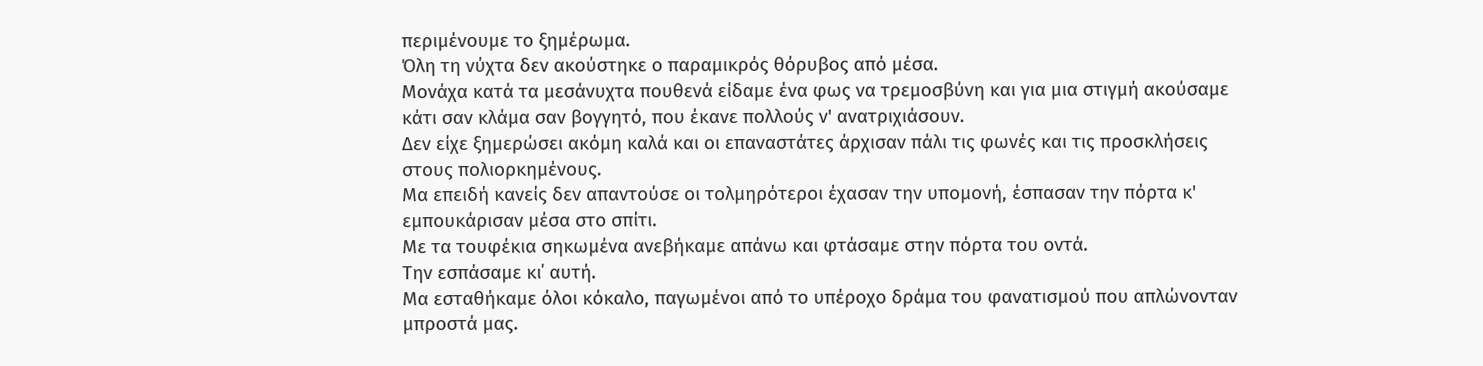περιμένουμε το ξημέρωμα.
Όλη τη νύχτα δεν ακούστηκε ο παραμικρός θόρυβος από μέσα.
Μονάχα κατά τα μεσάνυχτα πουθενά είδαμε ένα φως να τρεμοσβύνη και για μια στιγμή ακούσαμε κάτι σαν κλάμα σαν βογγητό, που έκανε πολλούς ν' ανατριχιάσουν.
Δεν είχε ξημερώσει ακόμη καλά και οι επαναστάτες άρχισαν πάλι τις φωνές και τις προσκλήσεις στους πολιορκημένους.
Μα επειδή κανείς δεν απαντούσε οι τολμηρότεροι έχασαν την υπομονή, έσπασαν την πόρτα κ' εμπουκάρισαν μέσα στο σπίτι.
Με τα τουφέκια σηκωμένα ανεβήκαμε απάνω και φτάσαμε στην πόρτα του οντά.
Την εσπάσαμε κι΄ αυτή.
Μα εσταθήκαμε όλοι κόκαλο, παγωμένοι από το υπέροχο δράμα του φανατισμού που απλώνονταν μπροστά μας.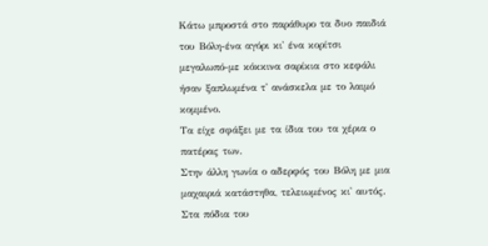Κάτω μπροστά στο παράθυρο τα δυο παιδιά του Βόλη-ένα αγόρι κι' ένα κορίτσι μεγαλωπό-με κόκκινα σαρίκια στο κεφάλι ήσαν ξαπλωμένα τ' ανάσκελα με το λαιμό κομμένο.
Τα είχε σφάξει με τα ίδια του τα χέρια ο πατέρας των.
Στην άλλη γωνία ο αδερφός του Βόλη με μια μαχαιριά κατάστηθα, τελειωμένος κι' αυτός.
Στα πόδια του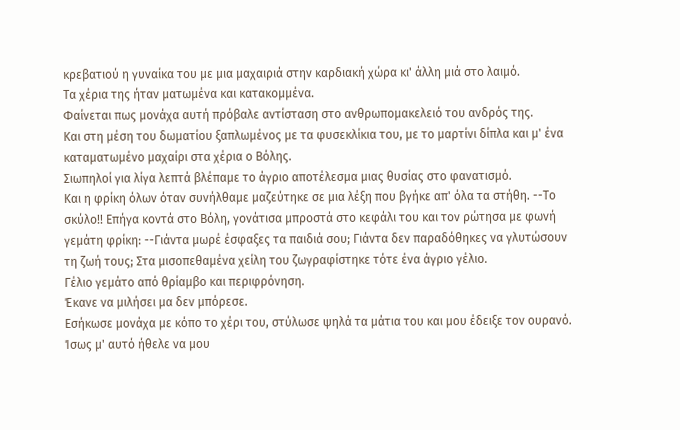κρεβατιού η γυναίκα του με μια μαχαιριά στην καρδιακή χώρα κι' άλλη μιά στο λαιμό.
Τα χέρια της ήταν ματωμένα και κατακομμένα.
Φαίνεται πως μονάχα αυτή πρόβαλε αντίσταση στο ανθρωπομακελειό του ανδρός της.
Και στη μέση του δωματίου ξαπλωμένος με τα φυσεκλίκια του, με το μαρτίνι δίπλα και μ' ένα καταματωμένο μαχαίρι στα χέρια ο Βόλης.
Σιωπηλοί για λίγα λεπτά βλέπαμε το άγριο αποτέλεσμα μιας θυσίας στο φανατισμό.
Και η φρίκη όλων όταν συνήλθαμε μαζεύτηκε σε μια λέξη που βγήκε απ' όλα τα στήθη. --Το σκύλο!! Επήγα κοντά στο Βόλη, γονάτισα μπροστά στο κεφάλι του και τον ρώτησα με φωνή γεμάτη φρίκη: --Γιάντα μωρέ έσφαξες τα παιδιά σου; Γιάντα δεν παραδόθηκες να γλυτώσουν τη ζωή τους; Στα μισοπεθαμένα χείλη του ζωγραφίστηκε τότε ένα άγριο γέλιο.
Γέλιο γεμάτο από θρίαμβο και περιφρόνηση.
Έκανε να μιλήσει μα δεν μπόρεσε.
Εσήκωσε μονάχα με κόπο το χέρι του, στύλωσε ψηλά τα μάτια του και μου έδειξε τον ουρανό.
Ίσως μ' αυτό ήθελε να μου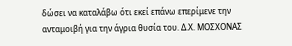δώσει να καταλάβω ότι εκεί επάνω επερίμενε την ανταμοιβή για την άγρια θυσία του. Δ.Χ. ΜΟΣΧΟΝΑΣ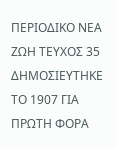ΠΕΡΙΟΔΙΚΟ ΝΕΑ ΖΩΗ ΤΕΥΧΟΣ 35 ΔΗΜΟΣΙΕΥΤΗΚΕ ΤΟ 1907 ΓΙΑ ΠΡΩΤΗ ΦΟΡΑ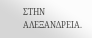ΣΤΗΝ ΑΛΕΞΑΝΔΡΕΙΑ.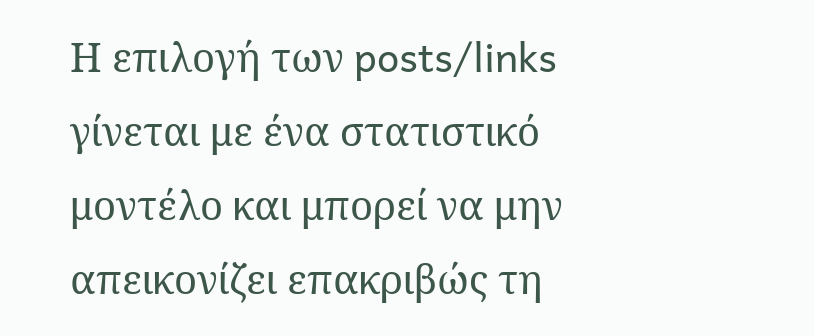Η επιλογή των posts/links γίνεται με ένα στατιστικό μοντέλο και μπορεί να μην απεικονίζει επακριβώς τη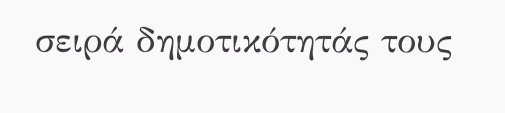σειρά δημοτικότητάς τους